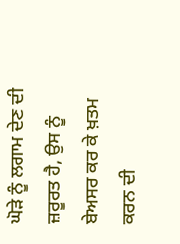ਘੋੜੇ ਨੂੰ ਲਗਾਮ ਦੇਣ ਦੀ ਜ਼ਰੂਰਤ ਹੈ, ਉਸ ਨੂੰ ਬੇਅਸਰ ਕਰ ਕੇ ਖ਼ਤਮ ਕਰਨ ਦੀ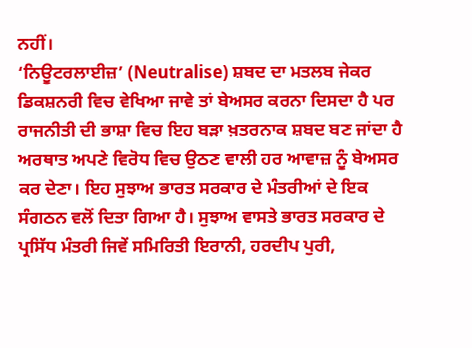ਨਹੀਂ।
‘ਨਿਊਟਰਲਾਈਜ਼’ (Neutralise) ਸ਼ਬਦ ਦਾ ਮਤਲਬ ਜੇਕਰ ਡਿਕਸ਼ਨਰੀ ਵਿਚ ਵੇਖਿਆ ਜਾਵੇ ਤਾਂ ਬੇਅਸਰ ਕਰਨਾ ਦਿਸਦਾ ਹੈ ਪਰ ਰਾਜਨੀਤੀ ਦੀ ਭਾਸ਼ਾ ਵਿਚ ਇਹ ਬੜਾ ਖ਼ਤਰਨਾਕ ਸ਼ਬਦ ਬਣ ਜਾਂਦਾ ਹੈ ਅਰਥਾਤ ਅਪਣੇ ਵਿਰੋਧ ਵਿਚ ਉਠਣ ਵਾਲੀ ਹਰ ਆਵਾਜ਼ ਨੂੰ ਬੇਅਸਰ ਕਰ ਦੇਣਾ। ਇਹ ਸੁਝਾਅ ਭਾਰਤ ਸਰਕਾਰ ਦੇ ਮੰਤਰੀਆਂ ਦੇ ਇਕ ਸੰਗਠਨ ਵਲੋਂ ਦਿਤਾ ਗਿਆ ਹੈ। ਸੁਝਾਅ ਵਾਸਤੇ ਭਾਰਤ ਸਰਕਾਰ ਦੇ ਪ੍ਰਸਿੱਧ ਮੰਤਰੀ ਜਿਵੇਂ ਸਮਿਰਿਤੀ ਇਰਾਨੀ, ਹਰਦੀਪ ਪੁਰੀ,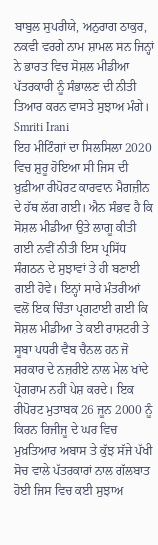ਬਾਬੁਲ ਸੁਪਰੀਯੇ, ਅਨੁਰਾਗ ਠਾਕੁਰ, ਨਕਵੀ ਵਰਗੇ ਨਾਮ ਸ਼ਾਮਲ ਸਨ ਜਿਨ੍ਹਾਂ ਨੇ ਭਾਰਤ ਵਿਚ ਸੋਸ਼ਲ ਮੀਡੀਆ ਪੱਤਰਕਾਰੀ ਨੂੰ ਸੰਭਾਲਣ ਦੀ ਨੀਤੀ ਤਿਆਰ ਕਰਨ ਵਾਸਤੇ ਸੁਝਾਅ ਮੰਗੇ।
Smriti Irani
ਇਹ ਮੀਟਿੰਗਾਂ ਦਾ ਸਿਲਸਿਲਾ 2020 ਵਿਚ ਸ਼ੁਰੂ ਹੋਇਆ ਸੀ ਜਿਸ ਦੀ ਖ਼ੁਫ਼ੀਆ ਰੀਪੋਰਟ ਕਾਰਵਾਨ ਮੈਗਜ਼ੀਨ ਦੇ ਹੱਥ ਲੱਗ ਗਈ। ਐਨ ਸੰਭਵ ਹੈ ਕਿ ਸੋਸ਼ਲ ਮੀਡੀਆ ਉਤੇ ਲਾਗੂ ਕੀਤੀ ਗਈ ਨਵੀਂ ਨੀਤੀ ਇਸ ਪ੍ਰਸਿੱਧ ਸੰਗਠਨ ਦੇ ਸੁਝਾਵਾਂ ਤੇ ਹੀ ਬਣਾਈ ਗਈ ਹੋਵੇ। ਇਨ੍ਹਾਂ ਸਾਰੇ ਮੰਤਰੀਆਂ ਵਲੋਂ ਇਕ ਚਿੰਤਾ ਪ੍ਰਗਟਾਈ ਗਈ ਕਿ ਸੋਸ਼ਲ ਮੀਡੀਆ ਤੇ ਕਈ ਰਾਸ਼ਟਰੀ ਤੇ ਸੂਬਾ ਪਧਰੀ ਵੈਬ ਚੈਨਲ ਹਨ ਜੋ ਸਰਕਾਰ ਦੇ ਨਜ਼ਰੀਏ ਨਾਲ ਮੇਲ ਖਾਂਦੇ ਪ੍ਰੋਗਰਾਮ ਨਹੀਂ ਪੇਸ਼ ਕਰਦੇ। ਇਕ ਰੀਪੋਰਟ ਮੁਤਾਬਕ 26 ਜੂਨ 2000 ਨੂੰ ਕਿਰਨ ਰਿਜੀਜੂ ਦੇ ਘਰ ਵਿਚ ਮੁਖ਼ਤਿਆਰ ਅਬਾਸ ਤੇ ਕੁੱਝ ਸੱਜੇ ਪੱਖੀ ਸੋਚ ਵਾਲੇ ਪੱਤਰਕਾਰਾਂ ਨਾਲ ਗੱਲਬਾਤ ਹੋਈ ਜਿਸ ਵਿਚ ਕਈ ਸੁਝਾਅ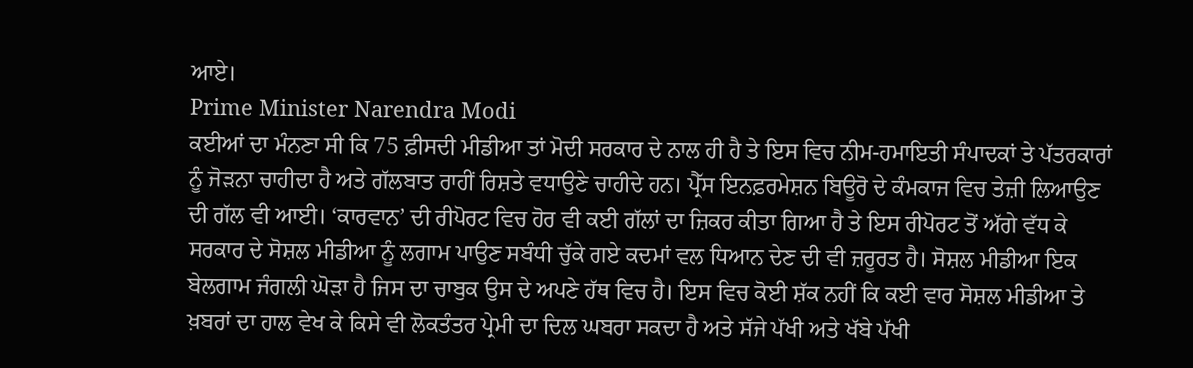ਆਏ।
Prime Minister Narendra Modi
ਕਈਆਂ ਦਾ ਮੰਨਣਾ ਸੀ ਕਿ 75 ਫ਼ੀਸਦੀ ਮੀਡੀਆ ਤਾਂ ਮੋਦੀ ਸਰਕਾਰ ਦੇ ਨਾਲ ਹੀ ਹੈ ਤੇ ਇਸ ਵਿਚ ਨੀਮ-ਹਮਾਇਤੀ ਸੰਪਾਦਕਾਂ ਤੇ ਪੱਤਰਕਾਰਾਂ ਨੂੰ ਜੋੜਨਾ ਚਾਹੀਦਾ ਹੈ ਅਤੇ ਗੱਲਬਾਤ ਰਾਹੀਂ ਰਿਸ਼ਤੇ ਵਧਾਉਣੇ ਚਾਹੀਦੇ ਹਨ। ਪ੍ਰੈੱਸ ਇਨਫ਼ਰਮੇਸ਼ਨ ਬਿਊਰੋ ਦੇ ਕੰਮਕਾਜ ਵਿਚ ਤੇਜ਼ੀ ਲਿਆਉਣ ਦੀ ਗੱਲ ਵੀ ਆਈ। ‘ਕਾਰਵਾਨ’ ਦੀ ਰੀਪੋਰਟ ਵਿਚ ਹੋਰ ਵੀ ਕਈ ਗੱਲਾਂ ਦਾ ਜ਼ਿਕਰ ਕੀਤਾ ਗਿਆ ਹੈ ਤੇ ਇਸ ਰੀਪੋਰਟ ਤੋਂ ਅੱਗੇ ਵੱਧ ਕੇ ਸਰਕਾਰ ਦੇ ਸੋਸ਼ਲ ਮੀਡੀਆ ਨੂੰ ਲਗਾਮ ਪਾਉਣ ਸਬੰਧੀ ਚੁੱਕੇ ਗਏ ਕਦਮਾਂ ਵਲ ਧਿਆਨ ਦੇਣ ਦੀ ਵੀ ਜ਼ਰੂਰਤ ਹੈ। ਸੋਸ਼ਲ ਮੀਡੀਆ ਇਕ ਬੇਲਗਾਮ ਜੰਗਲੀ ਘੋੜਾ ਹੈ ਜਿਸ ਦਾ ਚਾਬੁਕ ਉਸ ਦੇ ਅਪਣੇ ਹੱਥ ਵਿਚ ਹੈ। ਇਸ ਵਿਚ ਕੋਈ ਸ਼ੱਕ ਨਹੀਂ ਕਿ ਕਈ ਵਾਰ ਸੋਸ਼ਲ ਮੀਡੀਆ ਤੇ ਖ਼ਬਰਾਂ ਦਾ ਹਾਲ ਵੇਖ ਕੇ ਕਿਸੇ ਵੀ ਲੋਕਤੰਤਰ ਪ੍ਰੇਮੀ ਦਾ ਦਿਲ ਘਬਰਾ ਸਕਦਾ ਹੈ ਅਤੇ ਸੱਜੇ ਪੱਖੀ ਅਤੇ ਖੱਬੇ ਪੱਖੀ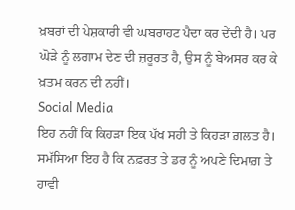ਖ਼ਬਰਾਂ ਦੀ ਪੇਸ਼ਕਾਰੀ ਵੀ ਘਬਰਾਹਟ ਪੈਦਾ ਕਰ ਦੇਂਦੀ ਹੈ। ਪਰ ਘੋੜੇ ਨੂੰ ਲਗਾਮ ਦੇਣ ਦੀ ਜ਼ਰੂਰਤ ਹੈ, ਉਸ ਨੂੰ ਬੇਅਸਰ ਕਰ ਕੇ ਖ਼ਤਮ ਕਰਨ ਦੀ ਨਹੀਂ।
Social Media
ਇਹ ਨਹੀਂ ਕਿ ਕਿਹੜਾ ਇਕ ਪੱਖ ਸਹੀ ਤੇ ਕਿਹੜਾ ਗ਼ਲਤ ਹੈ। ਸਮੱਸਿਆ ਇਹ ਹੈ ਕਿ ਨਫ਼ਰਤ ਤੇ ਡਰ ਨੂੰ ਅਪਣੇ ਦਿਮਾਗ਼ ਤੇ ਹਾਵੀ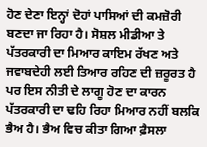ਹੋਣ ਦੇਣਾ ਇਨ੍ਹਾਂ ਦੋਹਾਂ ਪਾਸਿਆਂ ਦੀ ਕਮਜ਼ੋਰੀ ਬਣਦਾ ਜਾ ਰਿਹਾ ਹੈ। ਸੋਸ਼ਲ ਮੀਡੀਆ ਤੇ ਪੱਤਰਕਾਰੀ ਦਾ ਮਿਆਰ ਕਾਇਮ ਰੱਖਣ ਅਤੇ ਜਵਾਬਦੇਹੀ ਲਈ ਤਿਆਰ ਰਹਿਣ ਦੀ ਜ਼ਰੂਰਤ ਹੈ ਪਰ ਇਸ ਨੀਤੀ ਦੇ ਲਾਗੂ ਹੋਣ ਦਾ ਕਾਰਨ ਪੱਤਰਕਾਰੀ ਦਾ ਢਹਿ ਰਿਹਾ ਮਿਆਰ ਨਹੀਂ ਬਲਕਿ ਭੈਅ ਹੈ। ਭੈਅ ਵਿਚ ਕੀਤਾ ਗਿਆ ਫ਼ੈਸਲਾ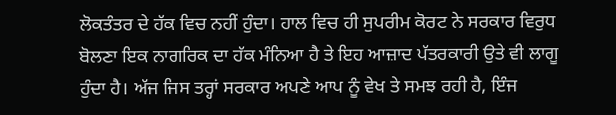ਲੋਕਤੰਤਰ ਦੇ ਹੱਕ ਵਿਚ ਨਹੀਂ ਹੁੰਦਾ। ਹਾਲ ਵਿਚ ਹੀ ਸੁਪਰੀਮ ਕੋਰਟ ਨੇ ਸਰਕਾਰ ਵਿਰੁਧ ਬੋਲਣਾ ਇਕ ਨਾਗਰਿਕ ਦਾ ਹੱਕ ਮੰਨਿਆ ਹੈ ਤੇ ਇਹ ਆਜ਼ਾਦ ਪੱਤਰਕਾਰੀ ਉਤੇ ਵੀ ਲਾਗੂ ਹੁੰਦਾ ਹੈ। ਅੱਜ ਜਿਸ ਤਰ੍ਹਾਂ ਸਰਕਾਰ ਅਪਣੇ ਆਪ ਨੂੰ ਵੇਖ ਤੇ ਸਮਝ ਰਹੀ ਹੈ, ਇੰਜ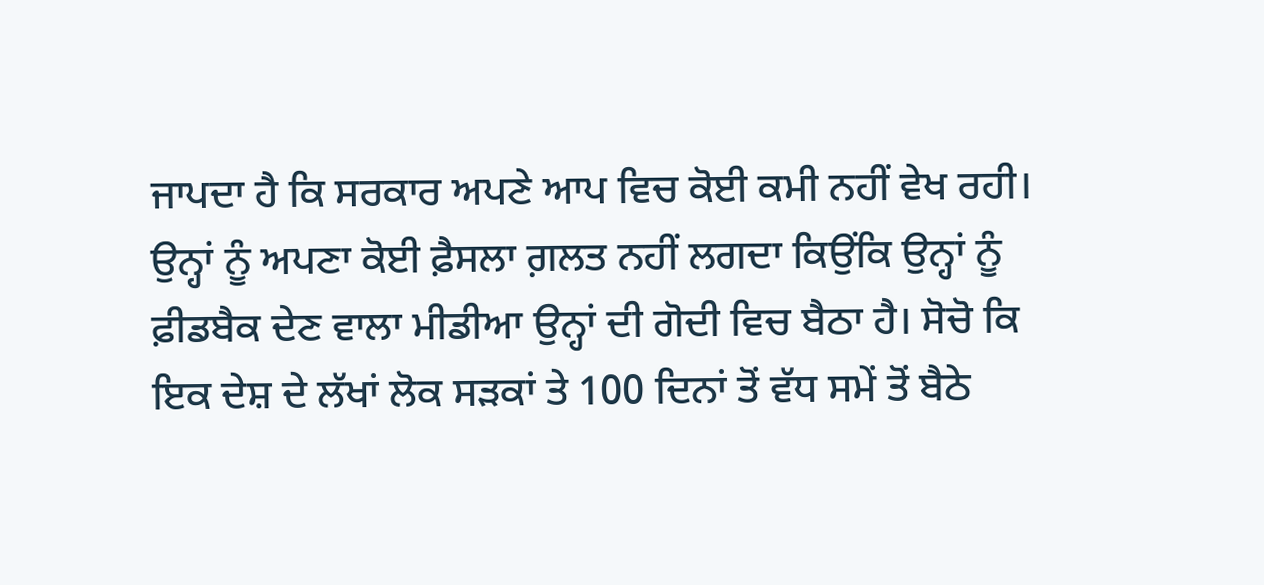ਜਾਪਦਾ ਹੈ ਕਿ ਸਰਕਾਰ ਅਪਣੇ ਆਪ ਵਿਚ ਕੋਈ ਕਮੀ ਨਹੀਂ ਵੇਖ ਰਹੀ। ਉਨ੍ਹਾਂ ਨੂੰ ਅਪਣਾ ਕੋਈ ਫ਼ੈਸਲਾ ਗ਼ਲਤ ਨਹੀਂ ਲਗਦਾ ਕਿਉਂਕਿ ਉਨ੍ਹਾਂ ਨੂੰ ਫ਼ੀਡਬੈਕ ਦੇਣ ਵਾਲਾ ਮੀਡੀਆ ਉਨ੍ਹਾਂ ਦੀ ਗੋਦੀ ਵਿਚ ਬੈਠਾ ਹੈ। ਸੋਚੋ ਕਿ ਇਕ ਦੇਸ਼ ਦੇ ਲੱਖਾਂ ਲੋਕ ਸੜਕਾਂ ਤੇ 100 ਦਿਨਾਂ ਤੋਂ ਵੱਧ ਸਮੇਂ ਤੋਂ ਬੈਠੇ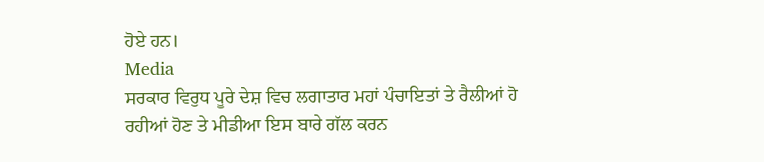ਹੋਏ ਹਨ।
Media
ਸਰਕਾਰ ਵਿਰੁਧ ਪੂਰੇ ਦੇਸ਼ ਵਿਚ ਲਗਾਤਾਰ ਮਹਾਂ ਪੰਚਾਇਤਾਂ ਤੇ ਰੈਲੀਆਂ ਹੋ ਰਹੀਆਂ ਹੋਣ ਤੇ ਮੀਡੀਆ ਇਸ ਬਾਰੇ ਗੱਲ ਕਰਨ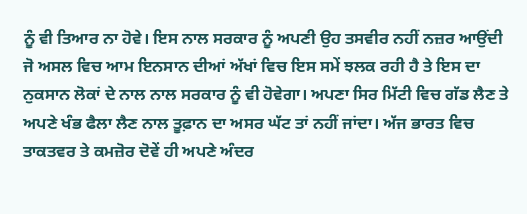ਨੂੰ ਵੀ ਤਿਆਰ ਨਾ ਹੋਵੇ। ਇਸ ਨਾਲ ਸਰਕਾਰ ਨੂੰ ਅਪਣੀ ਉਹ ਤਸਵੀਰ ਨਹੀਂ ਨਜ਼ਰ ਆਉਂਦੀ ਜੋ ਅਸਲ ਵਿਚ ਆਮ ਇਨਸਾਨ ਦੀਆਂ ਅੱਖਾਂ ਵਿਚ ਇਸ ਸਮੇਂ ਝਲਕ ਰਹੀ ਹੈ ਤੇ ਇਸ ਦਾ ਨੁਕਸਾਨ ਲੋਕਾਂ ਦੇ ਨਾਲ ਨਾਲ ਸਰਕਾਰ ਨੂੰ ਵੀ ਹੋਵੇਗਾ। ਅਪਣਾ ਸਿਰ ਮਿੱਟੀ ਵਿਚ ਗੱਡ ਲੈਣ ਤੇ ਅਪਣੇ ਖੰਭ ਫੈਲਾ ਲੈਣ ਨਾਲ ਤੂਫ਼ਾਨ ਦਾ ਅਸਰ ਘੱਟ ਤਾਂ ਨਹੀਂ ਜਾਂਦਾ। ਅੱਜ ਭਾਰਤ ਵਿਚ ਤਾਕਤਵਰ ਤੇ ਕਮਜ਼ੋਰ ਦੋਵੇਂ ਹੀ ਅਪਣੇ ਅੰਦਰ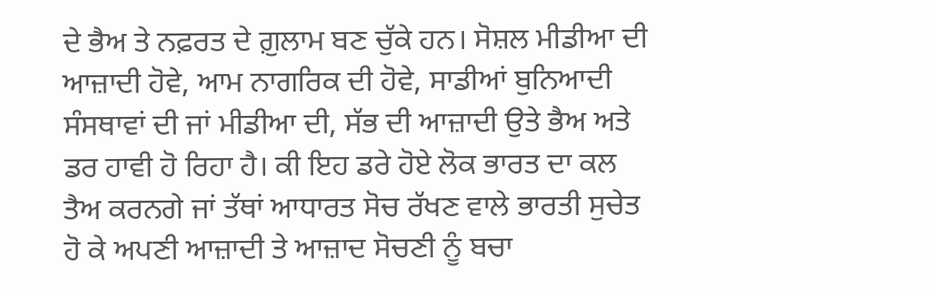ਦੇ ਭੈਅ ਤੇ ਨਫ਼ਰਤ ਦੇ ਗ਼ੁਲਾਮ ਬਣ ਚੁੱਕੇ ਹਨ। ਸੋਸ਼ਲ ਮੀਡੀਆ ਦੀ ਆਜ਼ਾਦੀ ਹੋਵੇ, ਆਮ ਨਾਗਰਿਕ ਦੀ ਹੋਵੇ, ਸਾਡੀਆਂ ਬੁਨਿਆਦੀ ਸੰਸਥਾਵਾਂ ਦੀ ਜਾਂ ਮੀਡੀਆ ਦੀ, ਸੱਭ ਦੀ ਆਜ਼ਾਦੀ ਉਤੇ ਭੈਅ ਅਤੇ ਡਰ ਹਾਵੀ ਹੋ ਰਿਹਾ ਹੈ। ਕੀ ਇਹ ਡਰੇ ਹੋਏ ਲੋਕ ਭਾਰਤ ਦਾ ਕਲ ਤੈਅ ਕਰਨਗੇ ਜਾਂ ਤੱਥਾਂ ਆਧਾਰਤ ਸੋਚ ਰੱਖਣ ਵਾਲੇ ਭਾਰਤੀ ਸੁਚੇਤ ਹੋ ਕੇ ਅਪਣੀ ਆਜ਼ਾਦੀ ਤੇ ਆਜ਼ਾਦ ਸੋਚਣੀ ਨੂੰ ਬਚਾ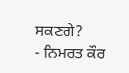ਸਕਣਗੇ?
- ਨਿਮਰਤ ਕੌਰ